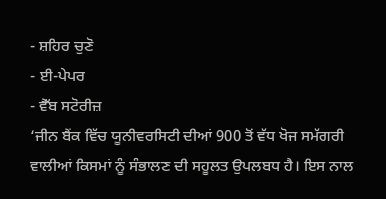- ਸ਼ਹਿਰ ਚੁਣੋ
- ਈ-ਪੇਪਰ
- ਵੈੱਬ ਸਟੋਰੀਜ਼
‘ਜੀਨ ਬੈਂਕ ਵਿੱਚ ਯੂਨੀਵਰਸਿਟੀ ਦੀਆਂ 900 ਤੋਂ ਵੱਧ ਖੋਜ ਸਮੱਗਰੀ ਵਾਲੀਆਂ ਕਿਸਮਾਂ ਨੂੰ ਸੰਭਾਲਣ ਦੀ ਸਹੂਲਤ ਉਪਲਬਧ ਹੈ। ਇਸ ਨਾਲ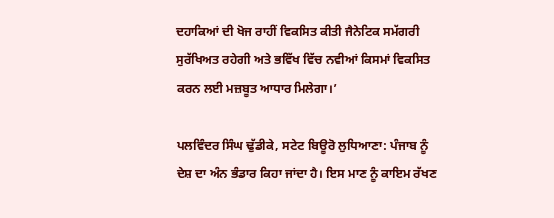ਦਹਾਕਿਆਂ ਦੀ ਖੋਜ ਰਾਹੀਂ ਵਿਕਸਿਤ ਕੀਤੀ ਜੈਨੇਟਿਕ ਸਮੱਗਰੀ ਸੁਰੱਖਿਅਤ ਰਹੇਗੀ ਅਤੇ ਭਵਿੱਖ ਵਿੱਚ ਨਵੀਆਂ ਕਿਸਮਾਂ ਵਿਕਸਿਤ ਕਰਨ ਲਈ ਮਜ਼ਬੂਤ ਆਧਾਰ ਮਿਲੇਗਾ।’

ਪਲਵਿੰਦਰ ਸਿੰਘ ਢੁੱਡੀਕੇ, ਸਟੇਟ ਬਿਊਰੋ ਲੁਧਿਆਣਾ: ਪੰਜਾਬ ਨੂੰ ਦੇਸ਼ ਦਾ ਅੰਨ ਭੰਡਾਰ ਕਿਹਾ ਜਾਂਦਾ ਹੈ। ਇਸ ਮਾਣ ਨੂੰ ਕਾਇਮ ਰੱਖਣ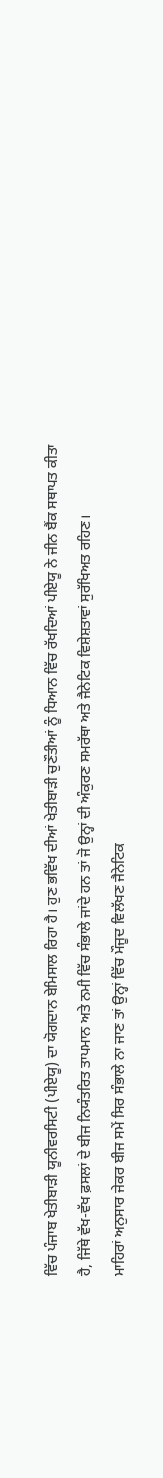ਵਿੱਚ ਪੰਜਾਬ ਖੇਤੀਬਾੜੀ ਯੂਨੀਵਰਸਿਟੀ (ਪੀਏਯੂ) ਦਾ ਯੋਗਦਾਨ ਬੇਮਿਸਾਲ ਰਿਹਾ ਹੈ। ਹੁਣ ਭਵਿੱਖ ਦੀਆਂ ਖੇਤੀਬਾੜੀ ਚੁਣੌਤੀਆਂ ਨੂੰ ਧਿਆਨ ਵਿੱਚ ਰੱਖਦਿਆਂ ਪੀਏਯੂ ਨੇ ਜੀਨ ਬੈਂਕ ਸਥਾਪਤ ਕੀਤਾ ਹੈ, ਜਿੱਥੇ ਵੱਖ-ਵੱਖ ਫ਼ਸਲਾਂ ਦੇ ਬੀਜ ਨਿਯੰਤਰਿਤ ਤਾਪਮਾਨ ਅਤੇ ਨਮੀ ਵਿੱਚ ਸੰਭਾਲੇ ਜਾਂਦੇ ਹਨ ਤਾਂ ਜੋ ਉਨ੍ਹਾਂ ਦੀ ਅੰਕੁਰਣ ਸਮਰੱਥਾ ਅਤੇ ਜੈਨੇਟਿਕ ਵਿਸ਼ੇਸ਼ਤਾਵਾਂ ਸੁਰੱਖਿਅਤ ਰਹਿਣ।
ਮਾਹਿਰਾਂ ਅਨੁਸਾਰ ਜੇਕਰ ਬੀਜ ਸਮੇਂ ਸਿਰ ਸੰਭਾਲੇ ਨਾ ਜਾਣ ਤਾਂ ਉਨ੍ਹਾਂ ਵਿੱਚ ਮੌਜੂਦ ਵਿਲੱਖਣ ਜੈਨੇਟਿਕ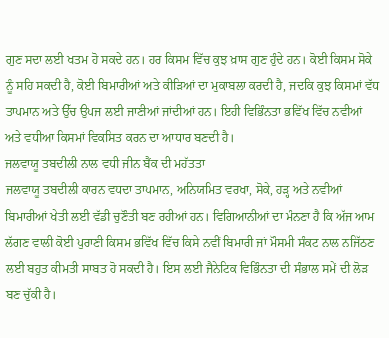ਗੁਣ ਸਦਾ ਲਈ ਖਤਮ ਹੋ ਸਕਦੇ ਹਨ। ਹਰ ਕਿਸਮ ਵਿੱਚ ਕੁਝ ਖ਼ਾਸ ਗੁਣ ਹੁੰਦੇ ਹਨ। ਕੋਈ ਕਿਸਮ ਸੋਕੇ ਨੂੰ ਸਹਿ ਸਕਦੀ ਹੈ, ਕੋਈ ਬਿਮਾਰੀਆਂ ਅਤੇ ਕੀੜਿਆਂ ਦਾ ਮੁਕਾਬਲਾ ਕਰਦੀ ਹੈ, ਜਦਕਿ ਕੁਝ ਕਿਸਮਾਂ ਵੱਧ ਤਾਪਮਾਨ ਅਤੇ ਉੱਚ ਉਪਜ ਲਈ ਜਾਣੀਆਂ ਜਾਂਦੀਆਂ ਹਨ। ਇਹੀ ਵਿਭਿੰਨਤਾ ਭਵਿੱਖ ਵਿੱਚ ਨਵੀਆਂ ਅਤੇ ਵਧੀਆ ਕਿਸਮਾਂ ਵਿਕਸਿਤ ਕਰਨ ਦਾ ਆਧਾਰ ਬਣਦੀ ਹੈ।
ਜਲਵਾਯੂ ਤਬਦੀਲੀ ਨਾਲ ਵਧੀ ਜੀਨ ਬੈਂਕ ਦੀ ਮਹੱਤਤਾ
ਜਲਵਾਯੂ ਤਬਦੀਲੀ ਕਾਰਨ ਵਧਦਾ ਤਾਪਮਾਨ, ਅਨਿਯਮਿਤ ਵਰਖਾ, ਸੋਕੇ, ਹੜ੍ਹ ਅਤੇ ਨਵੀਆਂ ਬਿਮਾਰੀਆਂ ਖੇਤੀ ਲਈ ਵੱਡੀ ਚੁਣੌਤੀ ਬਣ ਰਹੀਆਂ ਹਨ। ਵਿਗਿਆਨੀਆਂ ਦਾ ਮੰਨਣਾ ਹੈ ਕਿ ਅੱਜ ਆਮ ਲੱਗਣ ਵਾਲੀ ਕੋਈ ਪੁਰਾਣੀ ਕਿਸਮ ਭਵਿੱਖ ਵਿੱਚ ਕਿਸੇ ਨਵੀਂ ਬਿਮਾਰੀ ਜਾਂ ਮੌਸਮੀ ਸੰਕਟ ਨਾਲ ਨਜਿੱਠਣ ਲਈ ਬਹੁਤ ਕੀਮਤੀ ਸਾਬਤ ਹੋ ਸਕਦੀ ਹੈ। ਇਸ ਲਈ ਜੈਨੇਟਿਕ ਵਿਭਿੰਨਤਾ ਦੀ ਸੰਭਾਲ ਸਮੇਂ ਦੀ ਲੋੜ ਬਣ ਚੁੱਕੀ ਹੈ।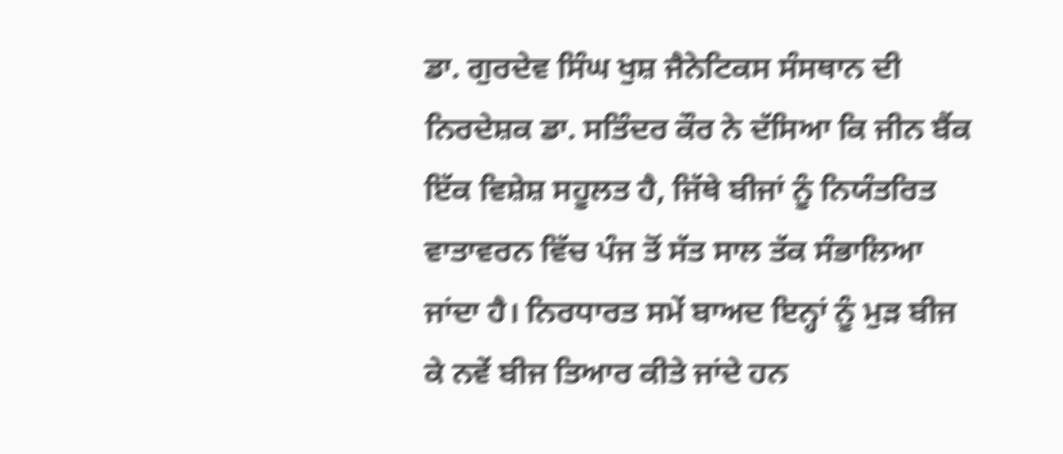ਡਾ. ਗੁਰਦੇਵ ਸਿੰਘ ਖੁਸ਼ ਜੈਨੇਟਿਕਸ ਸੰਸਥਾਨ ਦੀ ਨਿਰਦੇਸ਼ਕ ਡਾ. ਸਤਿੰਦਰ ਕੌਰ ਨੇ ਦੱਸਿਆ ਕਿ ਜੀਨ ਬੈਂਕ ਇੱਕ ਵਿਸ਼ੇਸ਼ ਸਹੂਲਤ ਹੈ, ਜਿੱਥੇ ਬੀਜਾਂ ਨੂੰ ਨਿਯੰਤਰਿਤ ਵਾਤਾਵਰਨ ਵਿੱਚ ਪੰਜ ਤੋਂ ਸੱਤ ਸਾਲ ਤੱਕ ਸੰਭਾਲਿਆ ਜਾਂਦਾ ਹੈ। ਨਿਰਧਾਰਤ ਸਮੇਂ ਬਾਅਦ ਇਨ੍ਹਾਂ ਨੂੰ ਮੁੜ ਬੀਜ ਕੇ ਨਵੇਂ ਬੀਜ ਤਿਆਰ ਕੀਤੇ ਜਾਂਦੇ ਹਨ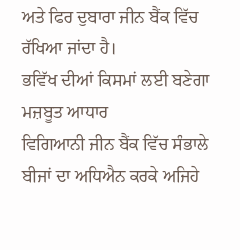ਅਤੇ ਫਿਰ ਦੁਬਾਰਾ ਜੀਨ ਬੈਂਕ ਵਿੱਚ ਰੱਖਿਆ ਜਾਂਦਾ ਹੈ।
ਭਵਿੱਖ ਦੀਆਂ ਕਿਸਮਾਂ ਲਈ ਬਣੇਗਾ ਮਜ਼ਬੂਤ ਆਧਾਰ
ਵਿਗਿਆਨੀ ਜੀਨ ਬੈਂਕ ਵਿੱਚ ਸੰਭਾਲੇ ਬੀਜਾਂ ਦਾ ਅਧਿਐਨ ਕਰਕੇ ਅਜਿਹੇ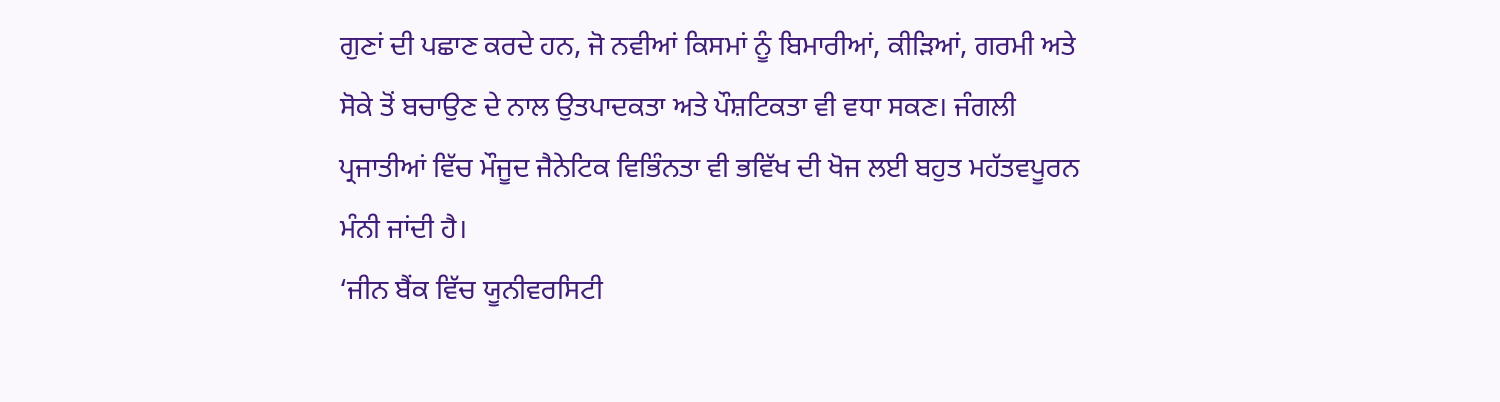ਗੁਣਾਂ ਦੀ ਪਛਾਣ ਕਰਦੇ ਹਨ, ਜੋ ਨਵੀਆਂ ਕਿਸਮਾਂ ਨੂੰ ਬਿਮਾਰੀਆਂ, ਕੀੜਿਆਂ, ਗਰਮੀ ਅਤੇ ਸੋਕੇ ਤੋਂ ਬਚਾਉਣ ਦੇ ਨਾਲ ਉਤਪਾਦਕਤਾ ਅਤੇ ਪੌਸ਼ਟਿਕਤਾ ਵੀ ਵਧਾ ਸਕਣ। ਜੰਗਲੀ ਪ੍ਰਜਾਤੀਆਂ ਵਿੱਚ ਮੌਜੂਦ ਜੈਨੇਟਿਕ ਵਿਭਿੰਨਤਾ ਵੀ ਭਵਿੱਖ ਦੀ ਖੋਜ ਲਈ ਬਹੁਤ ਮਹੱਤਵਪੂਰਨ ਮੰਨੀ ਜਾਂਦੀ ਹੈ।
‘ਜੀਨ ਬੈਂਕ ਵਿੱਚ ਯੂਨੀਵਰਸਿਟੀ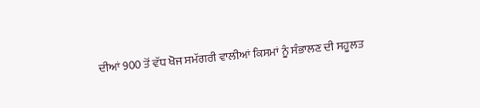ਦੀਆਂ 900 ਤੋਂ ਵੱਧ ਖੋਜ ਸਮੱਗਰੀ ਵਾਲੀਆਂ ਕਿਸਮਾਂ ਨੂੰ ਸੰਭਾਲਣ ਦੀ ਸਹੂਲਤ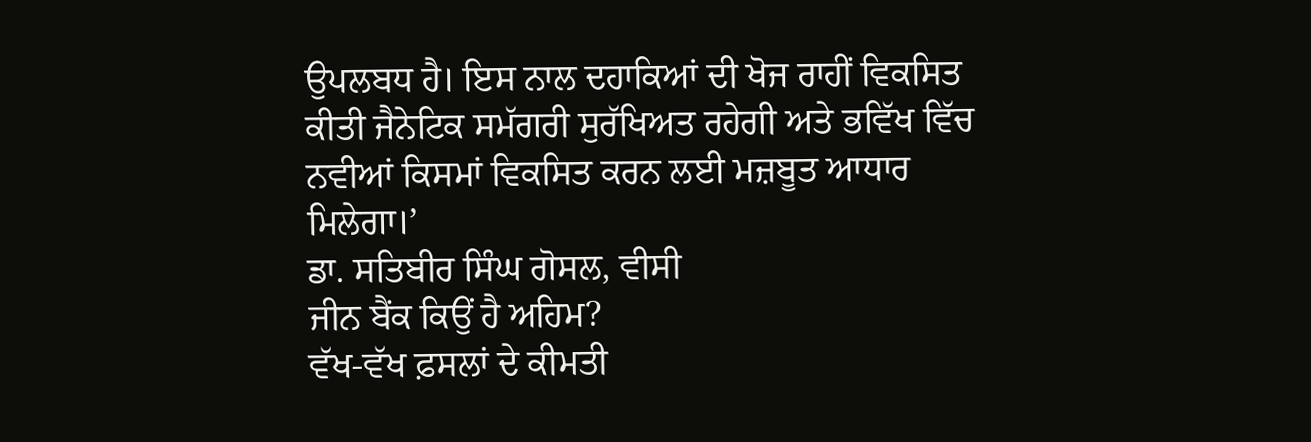ਉਪਲਬਧ ਹੈ। ਇਸ ਨਾਲ ਦਹਾਕਿਆਂ ਦੀ ਖੋਜ ਰਾਹੀਂ ਵਿਕਸਿਤ ਕੀਤੀ ਜੈਨੇਟਿਕ ਸਮੱਗਰੀ ਸੁਰੱਖਿਅਤ ਰਹੇਗੀ ਅਤੇ ਭਵਿੱਖ ਵਿੱਚ ਨਵੀਆਂ ਕਿਸਮਾਂ ਵਿਕਸਿਤ ਕਰਨ ਲਈ ਮਜ਼ਬੂਤ ਆਧਾਰ ਮਿਲੇਗਾ।’
ਡਾ. ਸਤਿਬੀਰ ਸਿੰਘ ਗੋਸਲ, ਵੀਸੀ
ਜੀਨ ਬੈਂਕ ਕਿਉਂ ਹੈ ਅਹਿਮ?
ਵੱਖ-ਵੱਖ ਫ਼ਸਲਾਂ ਦੇ ਕੀਮਤੀ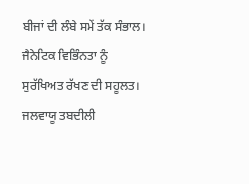ਬੀਜਾਂ ਦੀ ਲੰਬੇ ਸਮੇਂ ਤੱਕ ਸੰਭਾਲ।
ਜੈਨੇਟਿਕ ਵਿਭਿੰਨਤਾ ਨੂੰ ਸੁਰੱਖਿਅਤ ਰੱਖਣ ਦੀ ਸਹੂਲਤ।
ਜਲਵਾਯੂ ਤਬਦੀਲੀ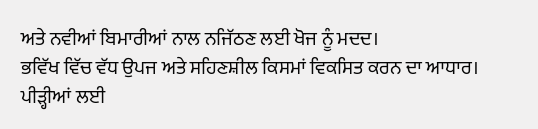ਅਤੇ ਨਵੀਆਂ ਬਿਮਾਰੀਆਂ ਨਾਲ ਨਜਿੱਠਣ ਲਈ ਖੋਜ ਨੂੰ ਮਦਦ।
ਭਵਿੱਖ ਵਿੱਚ ਵੱਧ ਉਪਜ ਅਤੇ ਸਹਿਣਸ਼ੀਲ ਕਿਸਮਾਂ ਵਿਕਸਿਤ ਕਰਨ ਦਾ ਆਧਾਰ।
ਪੀੜ੍ਹੀਆਂ ਲਈ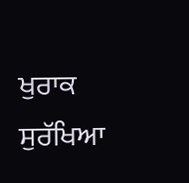ਖੁਰਾਕ ਸੁਰੱਖਿਆ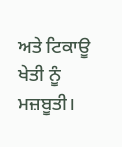ਅਤੇ ਟਿਕਾਊ ਖੇਤੀ ਨੂੰ ਮਜ਼ਬੂਤੀ।